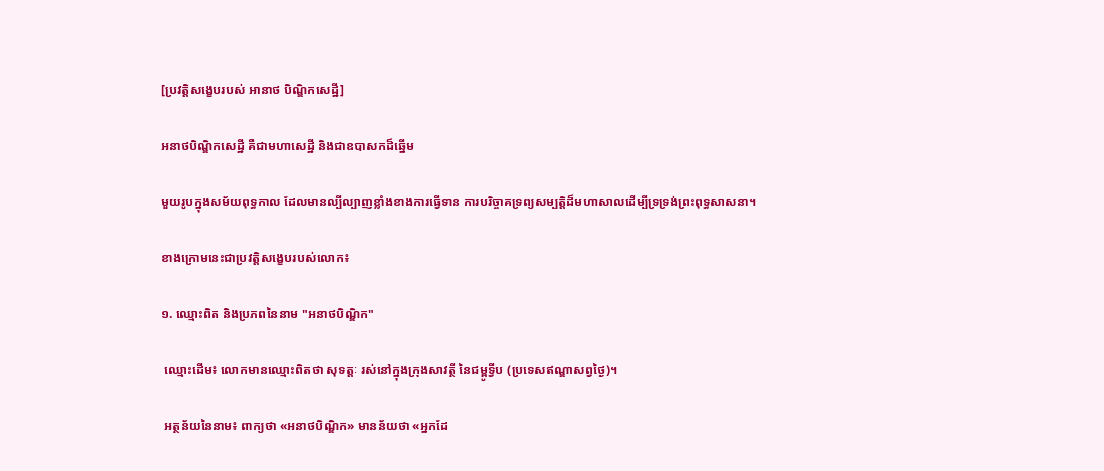[ប្រវត្តិសង្ខេបរបស់ អានាថ បិណ្ឌិកសេដ្ឋី]

អនាថបិណ្ឌិកសេដ្ឋី គឺជាមហាសេដ្ឋី និងជាឧបាសកដ៏ឆ្នើម

មួយរូបក្នុងសម័យពុទ្ធកាល ដែលមានល្បីល្បាញខ្លាំងខាងការធ្វើទាន ការបរិច្ចាគទ្រព្យសម្បត្តិដ៏មហាសាលដើម្បីទ្រទ្រង់ព្រះពុទ្ធសាសនា។

ខាងក្រោមនេះជាប្រវត្តិសង្ខេបរបស់លោក៖

១. ឈ្មោះពិត និងប្រភពនៃនាម "អនាថបិណ្ឌិក"

 ឈ្មោះដើម៖ លោកមានឈ្មោះពិតថា សុទត្តៈ រស់នៅក្នុងក្រុងសាវត្ថី នៃជម្ពូទ្វីប (ប្រទេសឥណ្ឌាសព្វថ្ងៃ)។

 អត្ថន័យនៃនាម៖ ពាក្យថា «អនាថបិណ្ឌិក» មានន័យថា «អ្នកដែ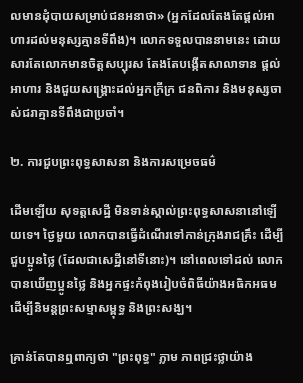លមានដុំបាយសម្រាប់ជនអនាថា» (អ្នកដែលតែងតែផ្តល់អាហារដល់មនុស្សគ្មានទីពឹង)។ លោកទទួលបាននាមនេះ ដោយសារតែលោកមានចិត្តសប្បុរស តែងតែបង្កើតសាលាទាន ផ្តល់អាហារ និងជួយសង្គ្រោះដល់អ្នកក្រីក្រ ជនពិការ និងមនុស្សចាស់ជរាគ្មានទីពឹងជាប្រចាំ។

២. ការជួបព្រះពុទ្ធសាសនា និងការសម្រេចធម៌

ដើមឡើយ សុទត្តសេដ្ឋី មិនទាន់ស្គាល់ព្រះពុទ្ធសាសនានៅឡើយទេ។ ថ្ងៃមួយ លោកបានធ្វើដំណើរទៅកាន់ក្រុងរាជគ្រឹះ ដើម្បីជួបប្អូនថ្លៃ (ដែលជាសេដ្ឋីនៅទីនោះ)។ នៅពេលទៅដល់ លោកបានឃើញប្អូនថ្លៃ និងអ្នកផ្ទះកំពុងរៀបចំពិធីយ៉ាងអធិកអធម ដើម្បីនិមន្តព្រះសម្មាសម្ពុទ្ធ និងព្រះសង្ឃ។

គ្រាន់តែបានឮពាក្យថា "ព្រះពុទ្ធ" ភ្លាម ភាពជ្រះថ្លាយ៉ាង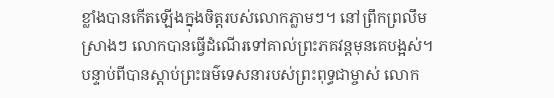ខ្លាំងបានកើតឡើងក្នុងចិត្តរបស់លោកភ្លាមៗ។ នៅព្រឹកព្រលឹមស្រាងៗ លោកបានធ្វើដំណើរទៅគាល់ព្រះភគវន្តមុនគេបង្អស់។ បន្ទាប់ពីបានស្តាប់ព្រះធម៌ទេសនារបស់ព្រះពុទ្ធជាម្ចាស់ លោក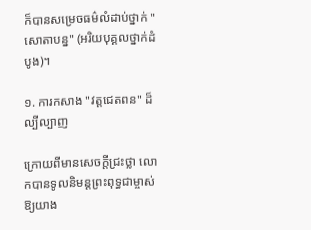ក៏បានសម្រេចធម៌លំដាប់ថ្នាក់ "សោតាបន្ន" (អរិយបុគ្គលថ្នាក់ដំបូង)។

១. ការកសាង "វត្តជេតពន" ដ៏ល្បីល្បាញ

ក្រោយពីមានសេចក្តីជ្រះថ្លា លោកបានទូលនិមន្តព្រះពុទ្ធជាម្ចាស់ ឱ្យយាង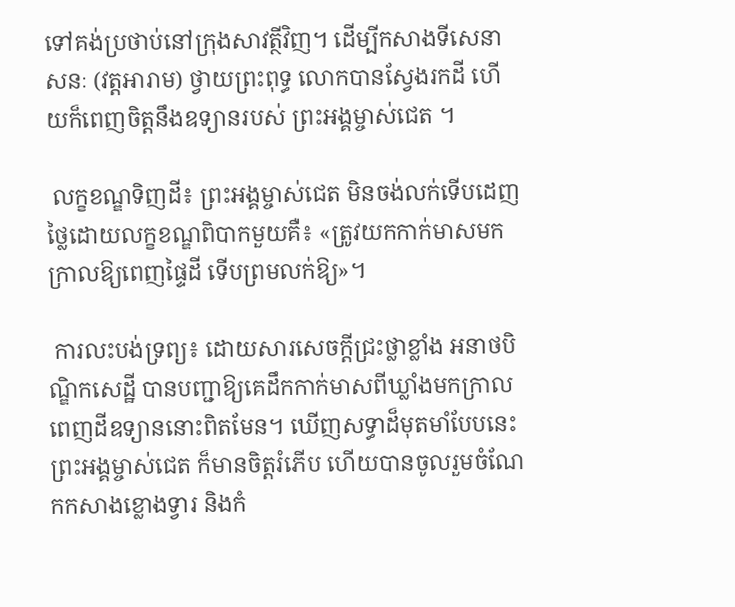ទៅគង់ប្រថាប់នៅក្រុងសាវត្ថីវិញ។ ដើម្បីកសាងទីសេនាសនៈ (វត្តអារាម) ថ្វាយព្រះពុទ្ធ លោកបានស្វែងរកដី ហើយក៏ពេញចិត្តនឹងឧទ្យានរបស់ ព្រះអង្គម្ចាស់ជេត ។

 លក្ខខណ្ឌទិញដី៖ ព្រះអង្គម្ចាស់ជេត មិនចង់លក់ទើបដេញថ្លៃដោយលក្ខខណ្ឌពិបាកមួយគឺ៖ «ត្រូវយកកាក់មាសមកក្រាលឱ្យពេញផ្ទៃដី ទើបព្រមលក់ឱ្យ»។

 ការលះបង់ទ្រព្យ៖ ដោយសារសេចក្តីជ្រះថ្លាខ្លាំង អនាថបិណ្ឌិកសេដ្ឋី បានបញ្ជាឱ្យគេដឹកកាក់មាសពីឃ្លាំងមកក្រាលពេញដីឧទ្យាននោះពិតមែន។ ឃើញសទ្ធាដ៏មុតមាំបែបនេះ ព្រះអង្គម្ចាស់ជេត ក៏មានចិត្តរំភើប ហើយបានចូលរួមចំណែកកសាងខ្លោងទ្វារ និងកំ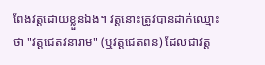ពែងវត្តដោយខ្លួនឯង។ វត្តនោះត្រូវបានដាក់ឈ្មោះថា "វត្តជេតវនារាម" (ឬវត្តជេតពន) ដែលជាវត្ត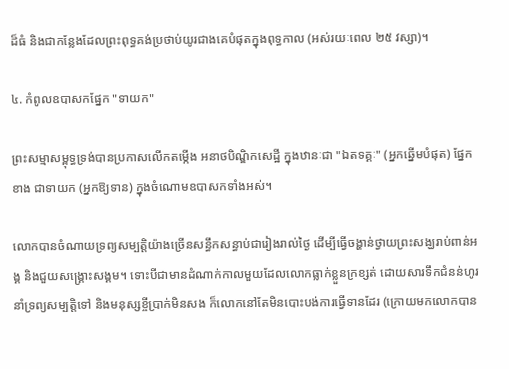ដ៏ធំ និងជាកន្លែងដែលព្រះពុទ្ធគង់ប្រថាប់យូរជាងគេបំផុតក្នុងពុទ្ធកាល (អស់រយៈពេល ២៥ វស្សា)។

៤. កំពូលឧបាសកផ្នែក "ទាយក"

ព្រះសម្មាសម្ពុទ្ធទ្រង់បានប្រកាសលើកតម្កើង អនាថបិណ្ឌិកសេដ្ឋី ក្នុងឋានៈជា "ឯតទគ្គៈ" (អ្នកឆ្នើមបំផុត) ផ្នែកខាង ជាទាយក (អ្នកឱ្យទាន) ក្នុងចំណោមឧបាសកទាំងអស់។

លោកបានចំណាយទ្រព្យសម្បត្តិយ៉ាងច្រើនសន្ធឹកសន្ធាប់ជារៀងរាល់ថ្ងៃ ដើម្បីធ្វើចង្ហាន់ថ្វាយព្រះសង្ឃរាប់ពាន់អង្គ និងជួយសង្គ្រោះសង្គម។ ទោះបីជាមានដំណាក់កាលមួយដែលលោកធ្លាក់ខ្លួនក្រខ្សត់ ដោយសារទឹកជំនន់ហូរនាំទ្រព្យសម្បត្តិទៅ និងមនុស្សខ្ចីប្រាក់មិនសង ក៏លោកនៅតែមិនបោះបង់ការធ្វើទានដែរ (ក្រោយមកលោកបាន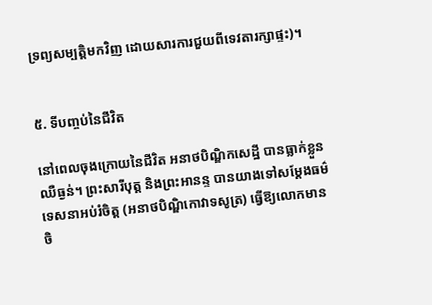ទ្រព្យសម្បត្តិមកវិញ ដោយសារការជួយពីទេវតារក្សាផ្ទះ)។


៥. ទីបញ្ចប់នៃជីវិត

នៅពេលចុងក្រោយនៃជីវិត អនាថបិណ្ឌិកសេដ្ឋី បានធ្លាក់ខ្លួនឈឺធ្ងន់។ ព្រះសារីបុត្ត និងព្រះអានន្ទ បានយាងទៅសម្តែងធម៌ទេសនាអប់រំចិត្ត (អនាថបិណ្ឌិកោវាទសូត្រ) ធ្វើឱ្យលោកមានចិ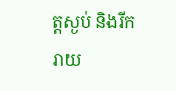ត្តស្ងប់ និងរីករាយ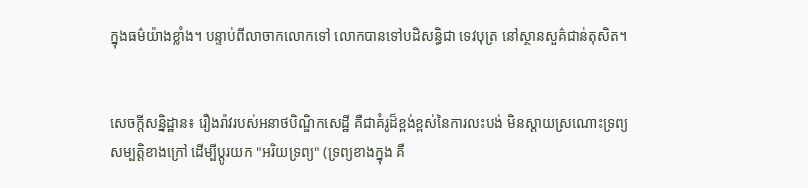ក្នុងធម៌យ៉ាងខ្លាំង។ បន្ទាប់ពីលាចាកលោកទៅ លោកបានទៅបដិសន្ធិជា ទេវបុត្រ នៅស្ថានសួគ៌ជាន់តុសិត។


សេចក្តីសន្និដ្ឋាន៖ រឿងរ៉ាវរបស់អនាថបិណ្ឌិកសេដ្ឋី គឺជាគំរូដ៏ខ្ពង់ខ្ពស់នៃការលះបង់ មិនស្ដាយស្រណោះទ្រព្យសម្បត្តិខាងក្រៅ ដើម្បីប្តូរយក "អរិយទ្រព្យ" (ទ្រព្យខាងក្នុង គឺ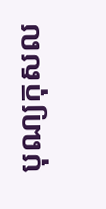បុណ្យកុសល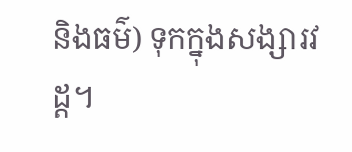និងធម៌) ទុកក្នុងសង្សារវដ្ត។